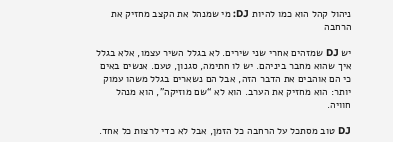ניהול קהל הוא כמו להיות DJ: מי שמנהל את הקצב מחזיק את הרחבה

יש DJ שמזהים אחרי שני שירים. לא בגלל השיר עצמו, אלא בגלל איך שהוא מחבר ביניהם. יש לו חתימה, סגנון, טעם. אנשים באים כי הם אוהבים את הדבר הזה, אבל הם נשארים בגלל משהו עמוק יותר: הוא מחזיק את הערב. הוא לא “שם מוזיקה”, הוא מנהל חוויה.

DJ טוב מסתכל על הרחבה כל הזמן, אבל לא כדי לרצות כל אחד.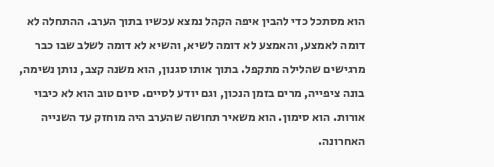הוא מסתכל כדי להבין איפה הקהל נמצא עכשיו בתוך הערב. ההתחלה לא דומה לאמצע, והאמצע לא דומה לשיא, והשיא לא דומה לשלב שבו כבר מרגישים שהלילה מתקפל. בתוך אותו סגנון, הוא משנה קצב, נותן נשימה, בונה ציפייה, מרים בזמן הנכון, וגם יודע לסיים. סיום טוב הוא לא כיבוי אורות. הוא סימון. הוא משאיר תחושה שהערב היה מוחזק עד השנייה האחרונה.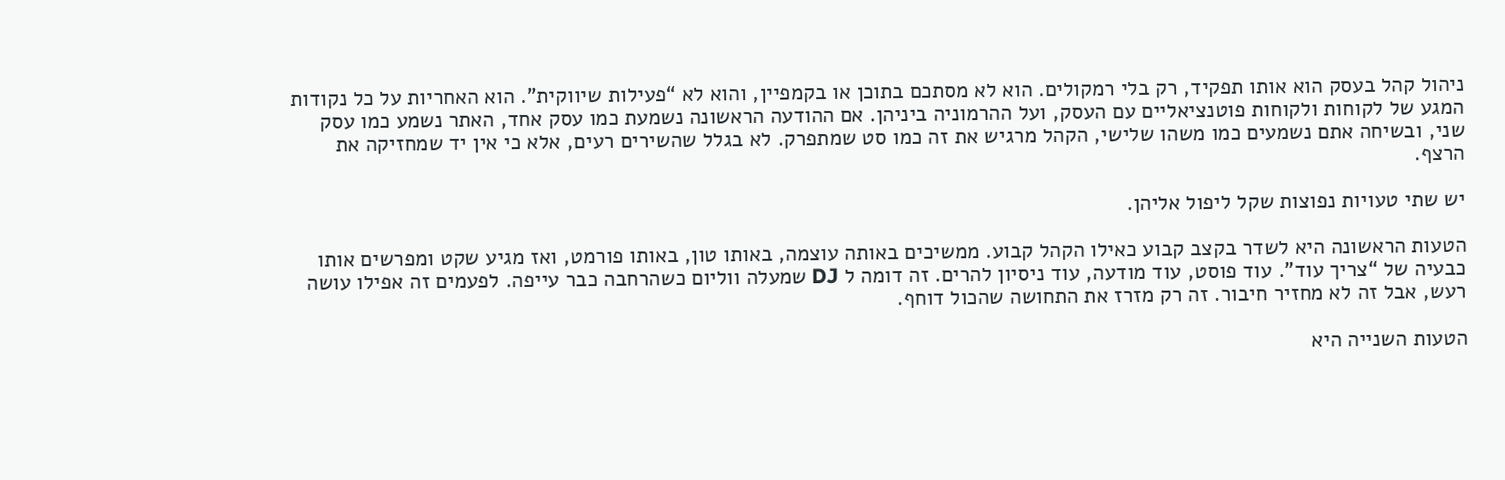ניהול קהל בעסק הוא אותו תפקיד, רק בלי רמקולים. הוא לא מסתכם בתוכן או בקמפיין, והוא לא “פעילות שיווקית”. הוא האחריות על כל נקודות המגע של לקוחות ולקוחות פוטנציאליים עם העסק, ועל ההרמוניה ביניהן. אם ההודעה הראשונה נשמעת כמו עסק אחד, האתר נשמע כמו עסק שני, ובשיחה אתם נשמעים כמו משהו שלישי, הקהל מרגיש את זה כמו סט שמתפרק. לא בגלל שהשירים רעים, אלא כי אין יד שמחזיקה את הרצף.

יש שתי טעויות נפוצות שקל ליפול אליהן.

הטעות הראשונה היא לשדר בקצב קבוע כאילו הקהל קבוע. ממשיכים באותה עוצמה, באותו טון, באותו פורמט, ואז מגיע שקט ומפרשים אותו כבעיה של “צריך עוד”. עוד פוסט, עוד מודעה, עוד ניסיון להרים. זה דומה ל DJ שמעלה ווליום כשהרחבה כבר עייפה. לפעמים זה אפילו עושה רעש, אבל זה לא מחזיר חיבור. זה רק מזרז את התחושה שהכול דוחף.

הטעות השנייה היא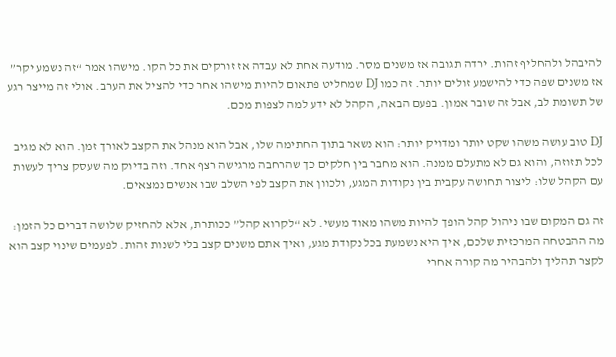להיבהל ולהחליף זהות. ירדה תגובה אז משנים מסר. מודעה אחת לא עבדה אז זורקים את כל הקו. מישהו אמר “זה נשמע יקר” אז משנים שפה כדי להישמע זולים יותר. זה כמו DJ שמחליט פתאום להיות מישהו אחר כדי להציל את הערב. אולי זה מייצר רגע של תשומת לב, אבל זה שובר אמון. בפעם הבאה, הקהל לא ידע למה לצפות מכם.

DJ טוב עושה משהו שקט יותר ומדויק יותר: הוא נשאר בתוך החתימה שלו, אבל הוא מנהל את הקצב לאורך זמן. הוא לא מגיב לכל תזוזה, והוא גם לא מתעלם ממנה. הוא מחבר בין חלקים כך שהרחבה מרגישה רצף אחד. וזה בדיוק מה שעסק צריך לעשות עם הקהל שלו: ליצור תחושה עקבית בין נקודות המגע, ולכוון את הקצב לפי השלב שבו אנשים נמצאים.

זה גם המקום שבו ניהול קהל הופך להיות משהו מאוד מעשי. לא “לקרוא קהל” ככותרת, אלא להחזיק שלושה דברים כל הזמן: מה ההבטחה המרכזית שלכם, איך היא נשמעת בכל נקודת מגע, ואיך אתם משנים קצב בלי לשנות זהות. לפעמים שינוי קצב הוא לקצר תהליך ולהבהיר מה קורה אחרי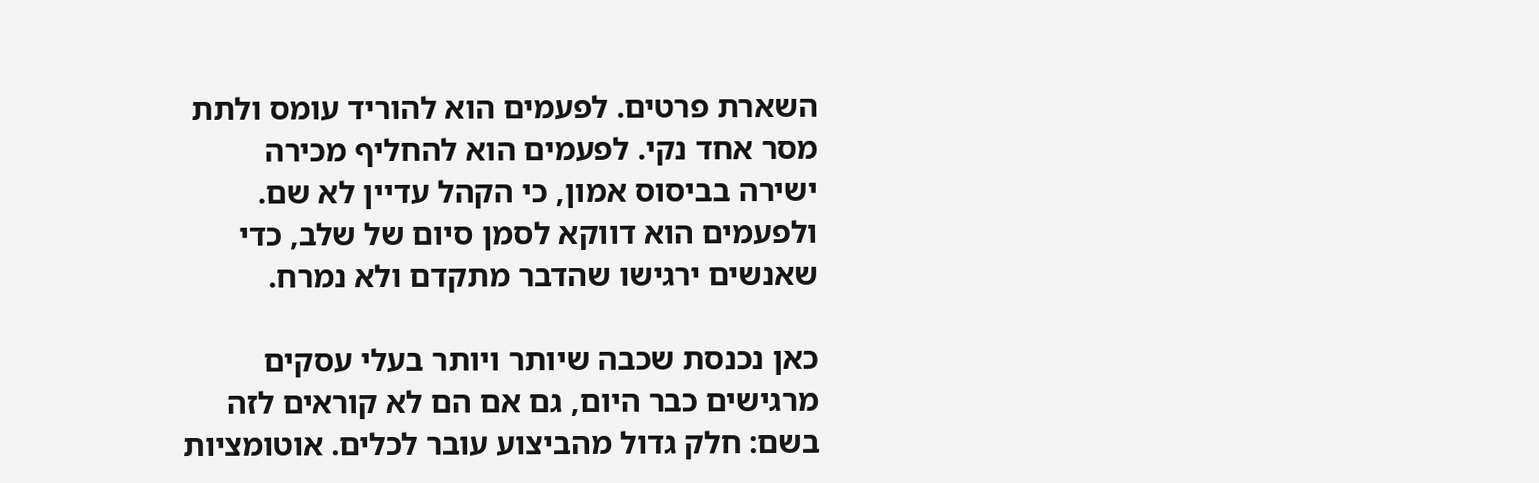השארת פרטים. לפעמים הוא להוריד עומס ולתת מסר אחד נקי. לפעמים הוא להחליף מכירה ישירה בביסוס אמון, כי הקהל עדיין לא שם. ולפעמים הוא דווקא לסמן סיום של שלב, כדי שאנשים ירגישו שהדבר מתקדם ולא נמרח.

כאן נכנסת שכבה שיותר ויותר בעלי עסקים מרגישים כבר היום, גם אם הם לא קוראים לזה בשם: חלק גדול מהביצוע עובר לכלים. אוטומציות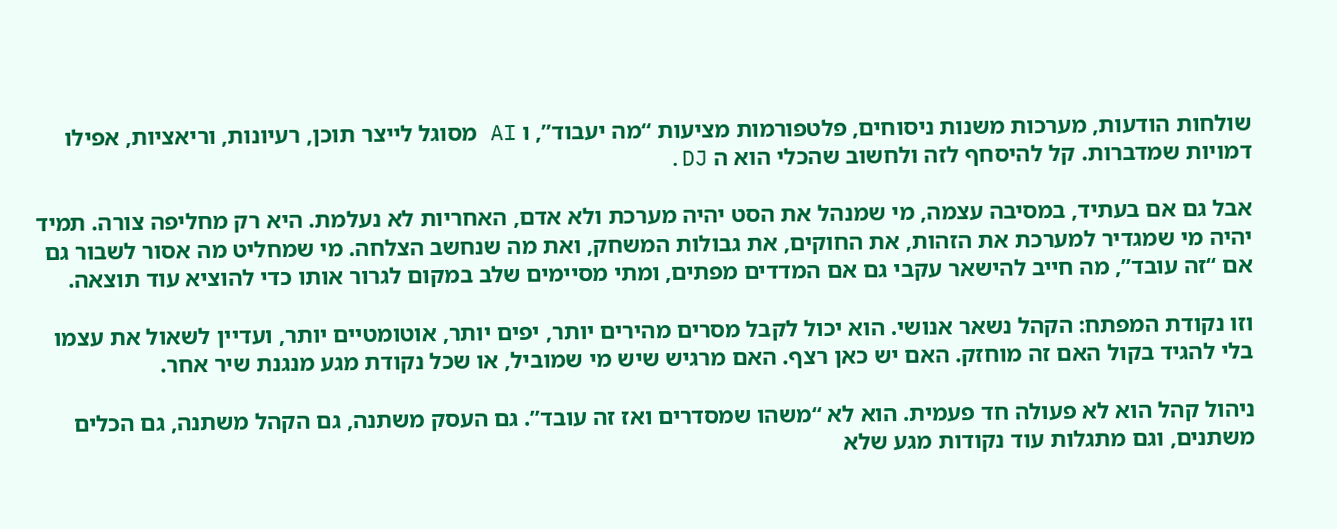שולחות הודעות, מערכות משנות ניסוחים, פלטפורמות מציעות “מה יעבוד”, ו AI מסוגל לייצר תוכן, רעיונות, וריאציות, אפילו דמויות שמדברות. קל להיסחף לזה ולחשוב שהכלי הוא ה DJ.

אבל גם אם בעתיד, במסיבה עצמה, מי שמנהל את הסט יהיה מערכת ולא אדם, האחריות לא נעלמת. היא רק מחליפה צורה. תמיד יהיה מי שמגדיר למערכת את הזהות, את החוקים, את גבולות המשחק, ואת מה שנחשב הצלחה. מי שמחליט מה אסור לשבור גם אם “זה עובד”, מה חייב להישאר עקבי גם אם המדדים מפתים, ומתי מסיימים שלב במקום לגרור אותו כדי להוציא עוד תוצאה.

וזו נקודת המפתח: הקהל נשאר אנושי. הוא יכול לקבל מסרים מהירים יותר, יפים יותר, אוטומטיים יותר, ועדיין לשאול את עצמו בלי להגיד בקול האם זה מוחזק. האם יש כאן רצף. האם מרגיש שיש מי שמוביל, או שכל נקודת מגע מנגנת שיר אחר.

ניהול קהל הוא לא פעולה חד פעמית. הוא לא “משהו שמסדרים ואז זה עובד”. גם העסק משתנה, גם הקהל משתנה, גם הכלים משתנים, וגם מתגלות עוד נקודות מגע שלא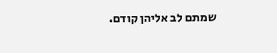שמתם לב אליהן קודם.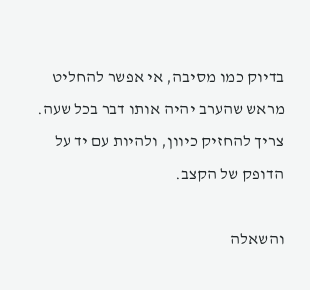בדיוק כמו מסיבה, אי אפשר להחליט מראש שהערב יהיה אותו דבר בכל שעה. צריך להחזיק כיוון, ולהיות עם יד על הדופק של הקצב.

והשאלה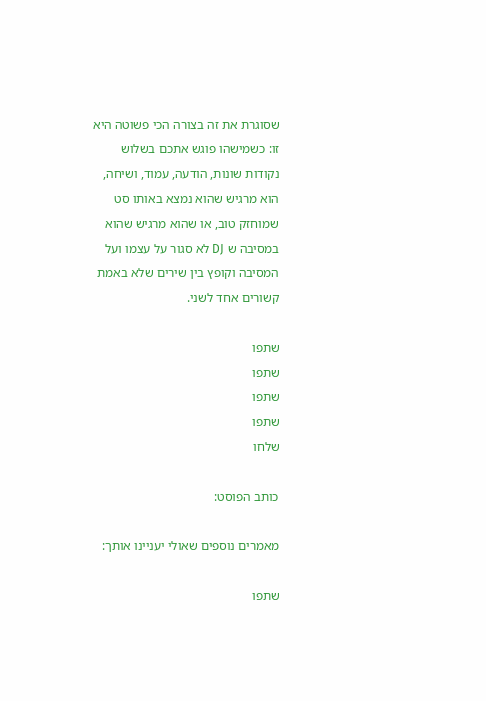שסוגרת את זה בצורה הכי פשוטה היא זו: כשמישהו פוגש אתכם בשלוש נקודות שונות, הודעה, עמוד, ושיחה, הוא מרגיש שהוא נמצא באותו סט שמוחזק טוב, או שהוא מרגיש שהוא במסיבה ש DJ לא סגור על עצמו ועל המסיבה וקופץ בין שירים שלא באמת קשורים אחד לשני.

שתפו
שתפו
שתפו
שתפו
שלחו

כותב הפוסט:

מאמרים נוספים שאולי יעניינו אותך:

שתפו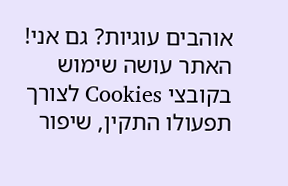אוהבים עוגיות? גם אני!
האתר עושה שימוש בקובצי Cookies לצורך תפעולו התקין, שיפור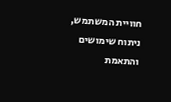חוויית המשתמש, ניתוח שימושים והתאמת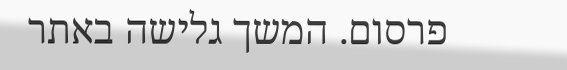פרסום. המשך גלישה באתר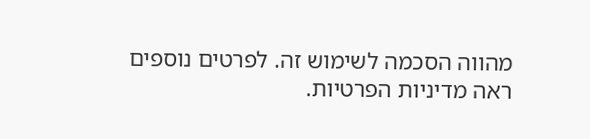מהווה הסכמה לשימוש זה. לפרטים נוספים ראה מדיניות הפרטיות.